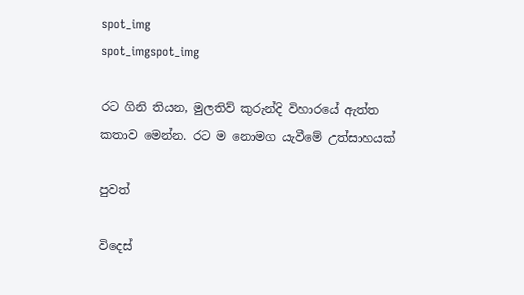spot_img
spot_imgspot_img

රට ගිනි තියන, මුලතිව් කුරුන්දි විහාරයේ ඇත්ත කතාව මෙන්න. රට ම නොමග යැවීමේ උත්සාහයක්

පුවත්

විදෙස්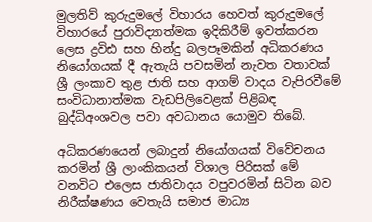මුලතිව් කුරුදුමලේ විහාරය හෙවත් කුරුදුමලේ විහාරයේ පුරාවිද්‍යාත්මක ඉදිකිරීම් ඉවත්කරන ලෙස ද්‍රවිඪ සහ හින්දු බලපෑමකින් අධිකරණය නියෝගයක් දී ඇතැයි පවසමින් නැවත වතාවක් ශ්‍රී ලංකාව තුළ ජාති සහ ආගම් වාදය වැපිරවීමේ සංවිධානාත්මක වැඩපිලිවෙළක් පිළිබඳ බුද්ධිඅංශවල පවා අවධානය යොමුව තිබේ.

අධිකරණයෙන් ලබාදුන් නියෝගයක් විවේචනය කරමින් ශ්‍රී ලාංකිකයන් විශාල පිරිසක් මේ වනවිට එලෙස ජාතිවාදය වපුවරමින් සිටින බව නිරීක්ෂණය වෙතැයි සමාජ මාධ්‍ය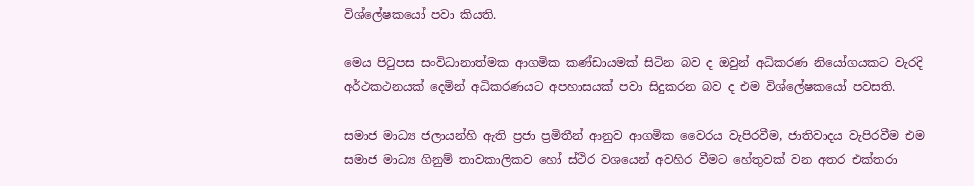විශ්ලේෂකයෝ පවා කියති.

මෙය පිටුපස සංවිධානාත්මක ආගමික කණ්ඩායමක් සිටින බව ද ඔවුන් අධිකරණ නියෝගයකට වැරදි අර්ථකථනයක් දෙමින් අධිකරණයට අපහාසයක් පවා සිදුකරන බව ද එම විශ්ලේෂකයෝ පවසති.

සමාජ මාධ්‍ය ජලායන්හි ඇති ප්‍රජා ප්‍රමිතීන් ආනුව ආගමික වෛරය වැපිරවීම, ජාතිවාදය වැපිරවීම එම සමාජ මාධ්‍ය ගිනුම් තාවකාලිකව හෝ ස්ථිර වශයෙන් අවහිර වීමට හේතු‍වක් වන අතර එක්තරා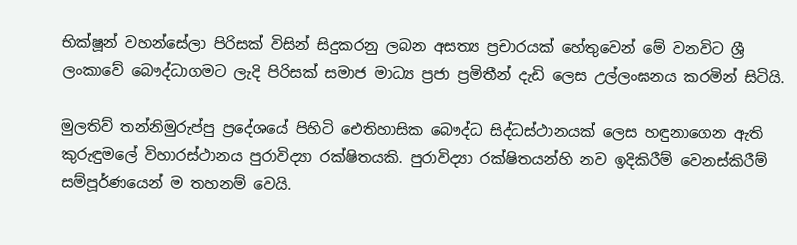භික්ෂූන් වහන්සේලා පිරිසක් විසින් සිදුකරනු ලබන අසත්‍ය ප්‍රචාරයක් හේතුවෙන් මේ වනවිට ශ්‍රී ලංකාවේ බෞද්ධාගමට ලැදි පිරිසක් සමාජ මාධ්‍ය ප්‍රජා ප්‍රමිතීන් දැඩි ලෙස උල්ලංඝනය කරමින් සිටියි.

මුලතිව් තන්නිමුරුප්පු ප්‍රදේශයේ පිහිටි ඓතිහාසික බෞද්ධ සිද්ධස්ථානයක් ලෙස හඳුනාගෙන ඇති කුරුඳුමලේ විහාරස්ථානය පුරාවිද්‍යා රක්ෂිතයකි. පුරාවිද්‍යා රක්ෂිතයන්හි නව ඉදිකිරීම් වෙනස්කිරීම් සම්පූර්ණයෙන් ම තහනම් වෙයි.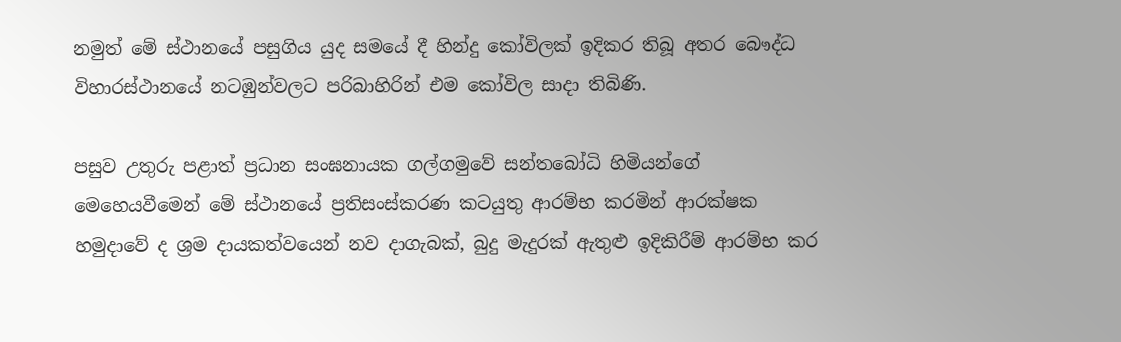නමුත් මේ ස්ථානයේ පසුගිය යුද සමයේ දී හින්දු කෝවිලක් ඉදිකර තිබූ අතර බෞද්ධ විහාරස්ථානයේ නටඹුන්වලට පරිබාහිරින් එම කෝවිල සාදා තිබිණි.

පසුව උතුරු පළාත් ප්‍රධාන සංඝනායක ගල්ගමුවේ සන්තබෝධි හිමියන්ගේ මෙහෙයවීමෙන් මේ ස්ථානයේ ප්‍රතිසංස්කරණ කටයුතු ආරම්භ කරමින් ආරක්ෂක හමුදාවේ ද ශ්‍රම දායකත්වයෙන් නව දාගැබක්, බුදු මැදුරක් ඇතුළු ඉදිකිරීම් ආරම්භ කර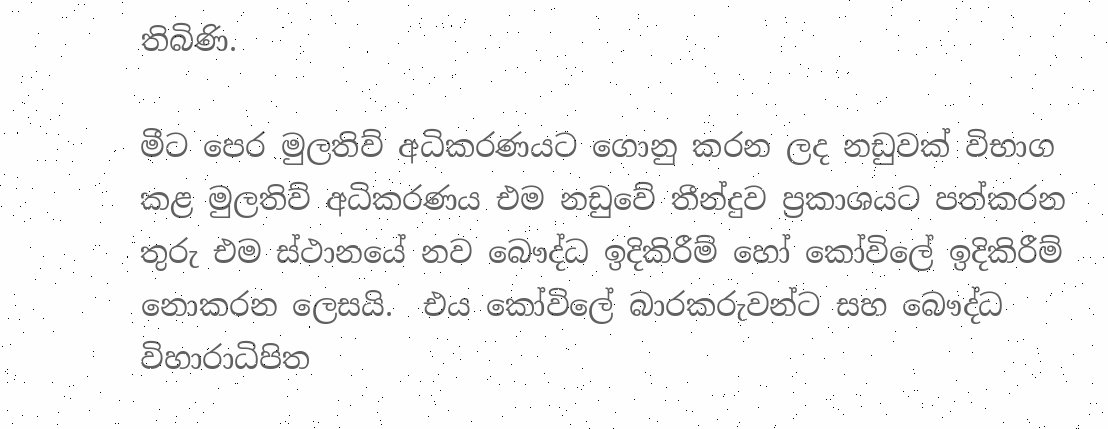තිබිණි.

මීට පෙර මුලතිව් අධිකරණයට ගොනු කරන ලද නඩුවක් විභාග කළ මුලතිව් අධිකරණය එම නඩුවේ තීන්දුව ප්‍රකාශයට පත්කරන තුරු එම ස්ථානයේ නව බෞද්ධ ඉදිකිරීම් හෝ කෝවිලේ ඉදිකිරීම් නොකරන ලෙසයි.  එය කෝවිලේ බාරකරුවන්ට සහ බෞද්ධ විහාරාධිපිත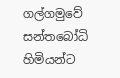ගල්ගමුවේ සන්තබෝධි හිමියන්ට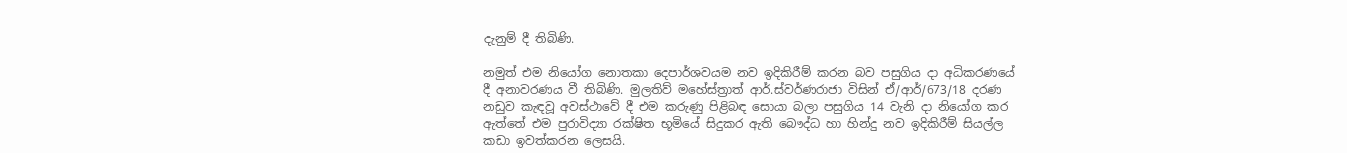දැනුම් දී තිබිණි.

නමුත් එම නියෝග නොතකා දෙපාර්ශවයම නව ඉදිකිරීම් කරන බව පසුගිය දා අධිකරණයේ දී අනාවරණය වී තිබිණි. මුලතිව් මහේස්ත්‍රාත් ආර්.ස්වර්ණරාජා විසින් ඒ/ආර්/673/18 දරණ නඩුව කැඳවූ අවස්ථාවේ දී එම කරුණු පිළිබඳ සොයා බලා පසුගිය 14 වැනි දා නියෝග කර ඇත්තේ එම පුරාවිද්‍යා රක්ෂිත භූමියේ සිදුකර ඇති බෞද්ධ හා හින්දු නව ඉදිකිරීම් සියල්ල කඩා ඉවත්කරන ලෙසයි.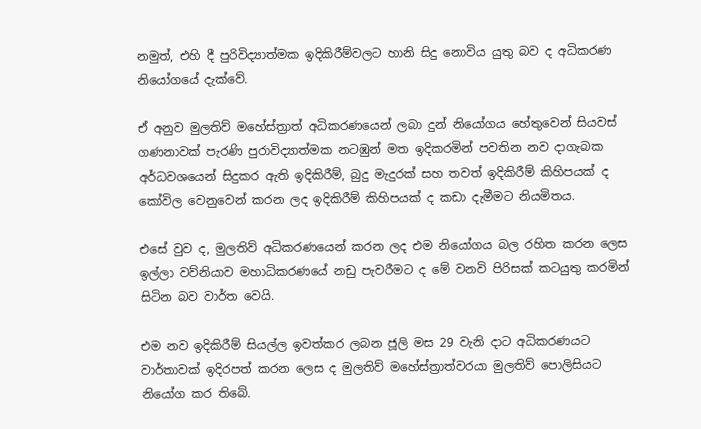නමුත්, එහි දී පුරිවිද්‍යාත්මක ඉදිකිරීම්වලට හානි සිදු නොවිය යුතු බව ද අධිකරණ නියෝගයේ දැක්වේ.

ඒ අනුව මුලතිව් මහේස්ත්‍රාත් අධිකරණයෙන් ලබා දුන් නියෝගය හේතුවෙන් සියවස් ගණනාවක් පැරණි පුරාවිද්‍යාත්මක නටඹුන් මත ඉදිකරමින් පවතින නව දාගැබක අර්ධවශයෙන් සිදුකර ඇති ඉදිකිරීම්, බුදු මැදුරක් සහ තවත් ඉදිකිරීම් කිහිපයක් ද කෝවිල වෙනුවෙන් කරන ලද ඉදිකිරීම් කිහිපයක් ද කඩා දැමීමට නියමිතය.

එසේ වුව ද, මුලතිව් අධිකරණයෙන් කරන ලද එම නියෝගය බල රහිත කරන ලෙස ඉල්ලා වව්නියාව මහාධිකරණයේ නඩු පැවරීමට ද මේ වනවි පිරිසක් කටයුතු කරමින් සිටින බව වාර්ත වෙයි.

එම නව ඉදිකිරීම් සියල්ල ඉවත්කර ලබන ජූලි මස 29 වැනි දාට අධිකරණයට වාර්තාවක් ඉදිරපත් කරන ලෙස ද මුලතිව් මහේස්ත්‍රාත්වරයා මුලතිව් පොලිසියට නියෝග කර තිබේ.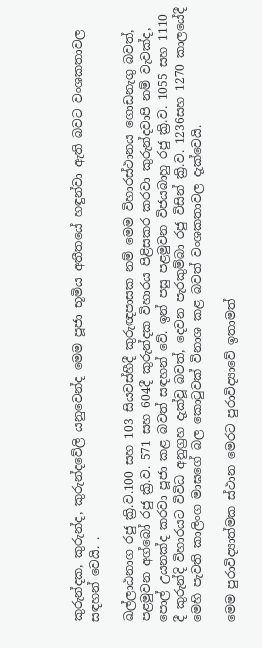කුරුන්දක, කුරුන්ද, කුරුන්දවේලි යනුවෙන්ද මෙම පූජා භූමිය අතීතයේ හඳුන්වා ඇති බවට වංශකතාවල සඳහන් වෙයි. .

ඛල්ලාඨනාග රජු ක්‍රි.ව.100 සහ 103 සියවස්හීදී කුරුඥපාසක නම් මෙම විහාරස්ථානය ගොඩනැගු බවත්, පළමුවන අග්බෝ රජු ක්‍රි.ව. 571 සහ 604දී කුරුන්දක විහාරය පිළිසකර කරවා කුරුන්දවාපි නම් වැවක්ද, පොල් උයනක්ද කරවා පූජා කළ බවත් සඳහන් වේ. ඉන් පසු පළමුවන විජයබාහු රජු ක්‍රි.ව. 1055 සහ 1110 දී කුරුන්දි විහාරයට විවිධ අනුග්‍රහ දැක්වූ බවත්, දෙවන පැරකුම්බා රජු විසින් ක්‍රි.ව. 1236සහ 1270 කාලයේදී මෙහි පැවති කාලිංග මාඝගේ බල කොටුවක් විනාශ කළ බවත් වංශකතාවල දැක්වෙයි.

මෙම පුරාවිද්‍යාත්මක ස්ථාන මෙරට පුරාවිද්‍යාවේ ඉතාමත්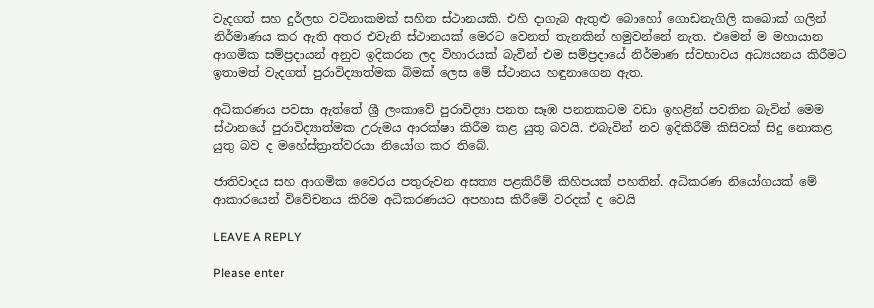වැදගත් සහ දුර්ලභ වටිනාකමක් සහිත ස්ථානයකි. එහි දාගැබ ඇතුළු බොහෝ ගොඩනැගිලි ක‍බොක් ගලින් නිර්මාණය කර ඇති අතර එවැනි ස්ථානයක් මෙරට වෙනත් තැනකින් හමුවන්නේ නැත. එමෙන් ම මහායාන ආගමික සම්ප්‍රදායන් අනුව ඉදිකරන ලද විහාරයක් බැවින් එම සම්ප්‍රදායේ නිර්මාණ ස්වභාවය අධ්‍යයනය කිරීමට ඉතාමත් වැදගත් පුරාවිද්‍යාත්මක බිමක් ලෙස මේ ස්ථානය හඳුනාගෙන ඇත.

අධිකරණය පවසා ඇත්තේ ශ්‍රී ලංකාවේ පුරාවිද්‍යා පනත සෑඹ පනතකටම වඩා ඉහළින් පවතින බැවින් මෙම ස්ථානයේ පුරාවිද්‍යාත්මක උරුමය ආරක්ෂා කිරීම කළ යුතු බවයි. එබැවින් නව ඉදිකිරීම් කිසිවක් සිදු නොකළ යුතු බව ද මහේස්ත්‍රාත්වරයා නියෝග කර තිබේ.

ජාතිවාදය සහ ආගමික වෛරය පතුරුවන අසත්‍ය පළකිරීම් කිහිපයක් පහතින්. අධිකරණ නියෝගයක් මේ ආකාරයෙන් විවේචනය කිරිම අධිකරණයට අපහාස කිරීමේ වරදක් ද වෙයි

LEAVE A REPLY

Please enter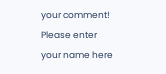your comment!
Please enter your name here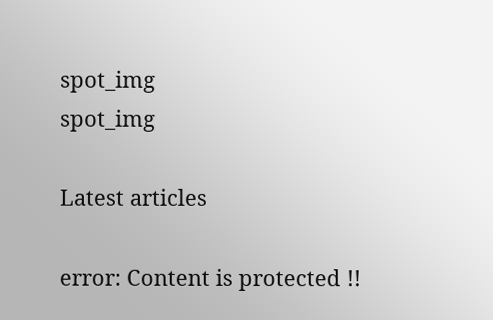spot_img
spot_img

Latest articles

error: Content is protected !!